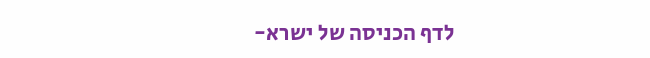לדף הכניסה של ישרא-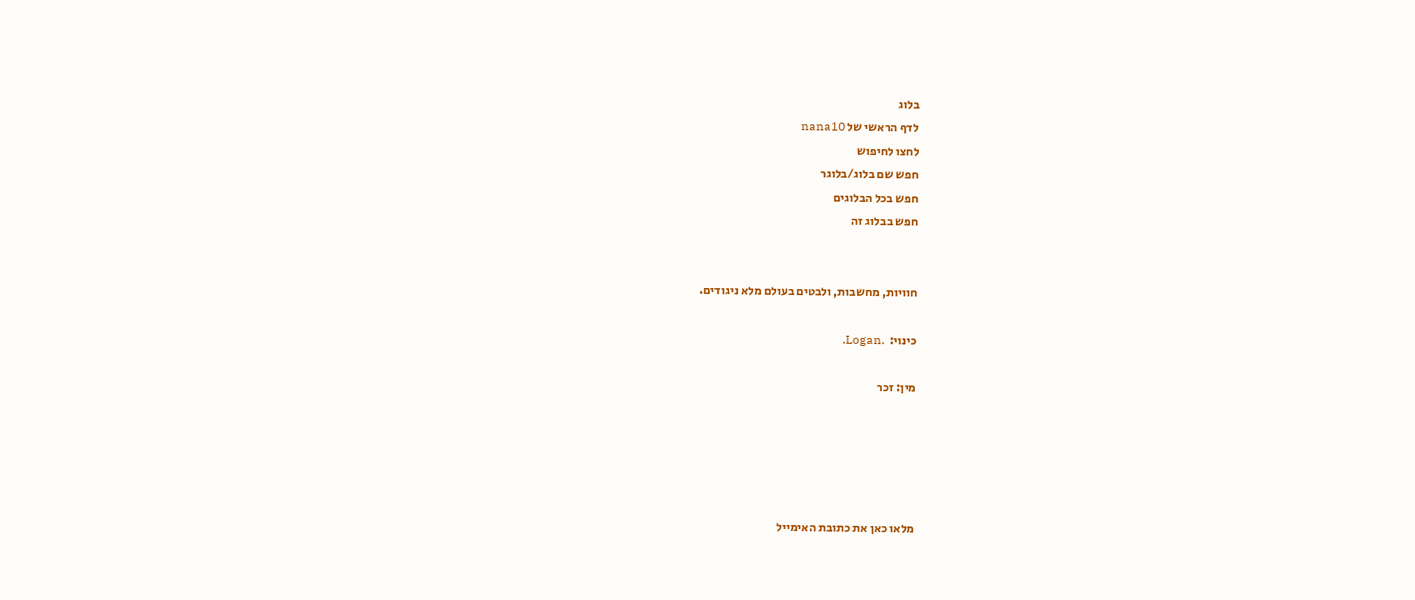בלוג
לדף הראשי של nana10
לחצו לחיפוש
חפש שם בלוג/בלוגר
חפש בכל הבלוגים
חפש בבלוג זה


חוויות, מחשבות, ולבטים בעולם מלא ניגודים.

כינוי:  .Logan.

מין: זכר





מלאו כאן את כתובת האימייל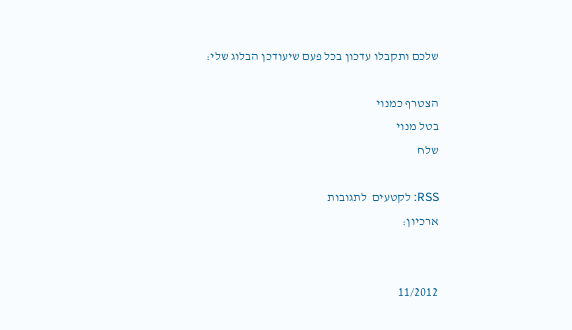שלכם ותקבלו עדכון בכל פעם שיעודכן הבלוג שלי:

הצטרף כמנוי
בטל מנוי
שלח

RSS: לקטעים  לתגובות
ארכיון:


11/2012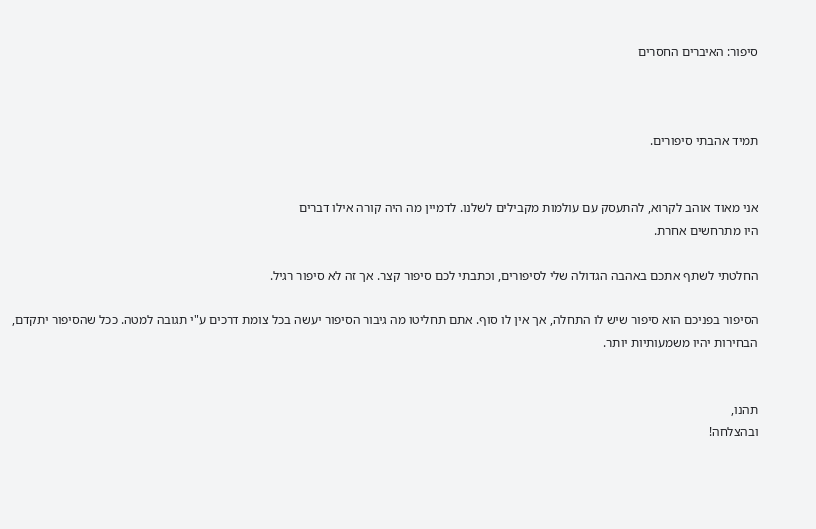סיפור: האיברים החסרים



תמיד אהבתי סיפורים.


אני מאוד אוהב לקרוא, להתעסק עם עולמות מקבילים לשלנו. לדמיין מה היה קורה אילו דברים
היו מתרחשים אחרת.

החלטתי לשתף אתכם באהבה הגדולה שלי לסיפורים, וכתבתי לכם סיפור קצר. אך זה לא סיפור רגיל.

הסיפור בפניכם הוא סיפור שיש לו התחלה, אך אין לו סוף. אתם תחליטו מה גיבור הסיפור יעשה בכל צומת דרכים ע"י תגובה למטה. ככל שהסיפור יתקדם, הבחירות יהיו משמעותיות יותר.


תהנו,
ובהצלחה!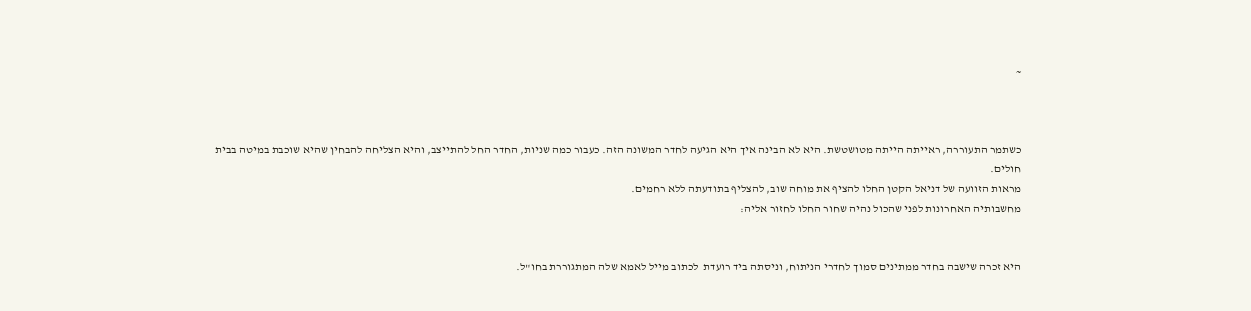~



כשתמר התעוררה, ראייתה הייתה מטושטשת. היא לא הבינה איך היא הגיעה לחדר המשונה הזה. כעבור כמה שניות, החדר החל להתייצב, והיא הצליחה להבחין שהיא שוכבת במיטה בבית חולים.
מראות הזוועה של דניאל הקטן החלו להציף את מוחה שוב, להצליף בתודעתה ללא רחמים.
מחשבותיה האחרונות לפני שהכול נהיה שחור החלו לחזור אליה:


היא זכרה שישבה בחדר ממתינים סמוך לחדרי הניתוח, וניסתה ביד רועדת  לכתוב מייל לאמא שלה המתגוררת בחו"ל.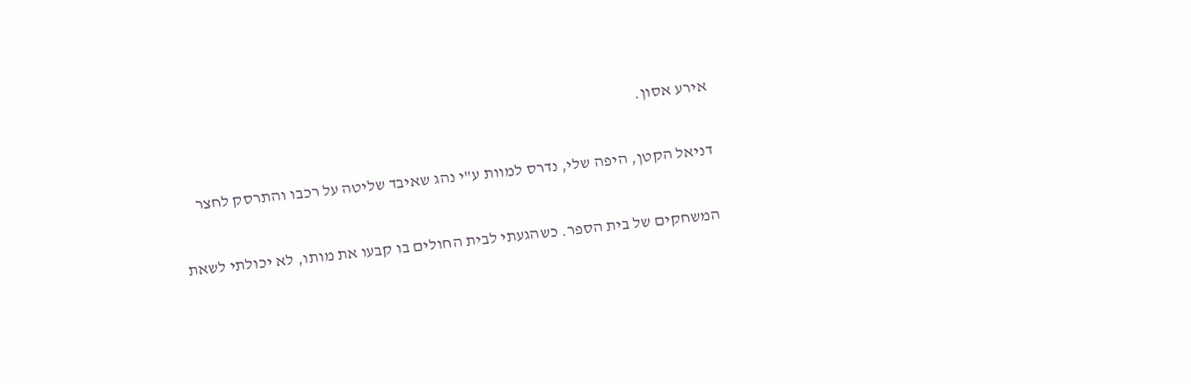אירע אסון.

דניאל הקטן, היפה שלי, נדרס למוות ע"י נהג שאיבד שליטה על רכבו והתרסק לחצר

המשחקים של בית הספר. כשהגעתי לבית החולים בו קבעו את מותו, לא יכולתי לשאת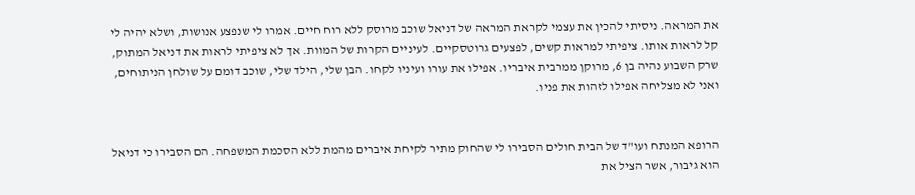את המראה. ניסיתי להכין את עצמי לקראת המראה של דניאל שוכב מרוסק ללא רוח חיים. אמרו לי שנפצע אנושות, ושלא יהיה לי קל לראות אותו. ציפיתי למראות קשים, לפצעים גרוטסקיים. לעיניים הקרות של המוות. אך לא ציפיתי לראות את דניאל המתוק, שרק השבוע נהיה בן 6, מרוקן ממרבית איבריו. אפילו את עורו ועיניו לקחו. הבן שלי, הילד שלי, שוכב דומם על שולחן הניתוחים, ואני לא מצליחה אפילו לזהות את פניו.


הרופא המנתח ועו"ד של הבית חולים הסבירו לי שהחוק מתיר לקיחת איברים מהמת ללא הסכמת המשפחה. הם הסבירו כי דניאל הוא גיבור, אשר הציל את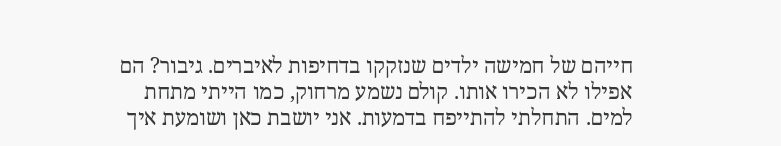חייהם של חמישה ילדים שנזקקו בדחיפות לאיברים. גיבור? הם אפילו לא הכירו אותו. קולם נשמע מרחוק, כמו הייתי מתחת למים. התחלתי להתייפח בדמעות. אני יושבת כאן ושומעת איך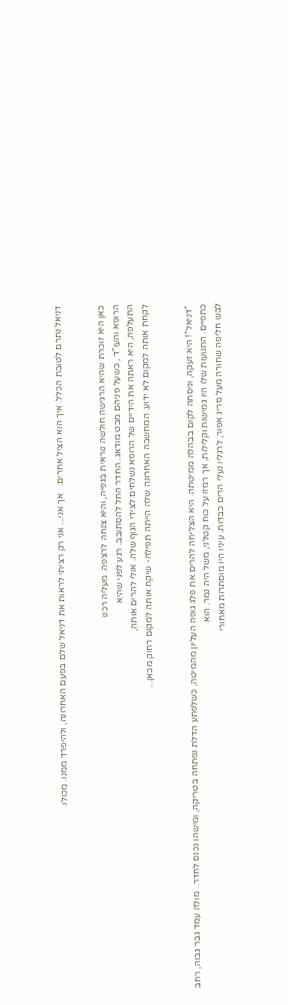דניאל נתרם לטובת הכלל. איך הוא הציל אחרים.   אך אני... אני רק רציתי לראות את דניאל שלם בפעם האחרונה, ולהיפרד ממנו. מכולו.


כאן היא זוכרת שהיא הרגישה חולשה נוראית בגפיה, והיא צנחה לרצפה. מעליה רכנו
הרופא והעו"ד , כשעל פניהם מבט מודאג. החדר החל להסתובב. רגע לפני שהיא
התעלפה, היא ראתה את הידיים של הרופא נשלחים לצידי הגוף שלה. אולי להרים אותה,
לקחת אותה למקום לא ידוע. המחשבה האחרונה שלה הייתה תפילה- שיקח אותה למקום רחוק מכאן...


 "דניאל"! היא זעקה, וניסתה לקום בבהלה ממיטתה. היא הצליחה להרים את פלג גופה העליון מהמיטה, כשלפתע הדלת נפתחה בטריקה, ומישהו נכנס לחדר.  מולה עמד גבר גבוה, רחב
כתפיים. התנועות שלו היו גמישות וקלילות, אך רמזו על כוח קטלני, משל היה נמר. הוא
לבש חליפה שחורה מעל סריג אפור, לרגליו נעלי הרים כבדות. עיניו היו מוסתרות מאחורי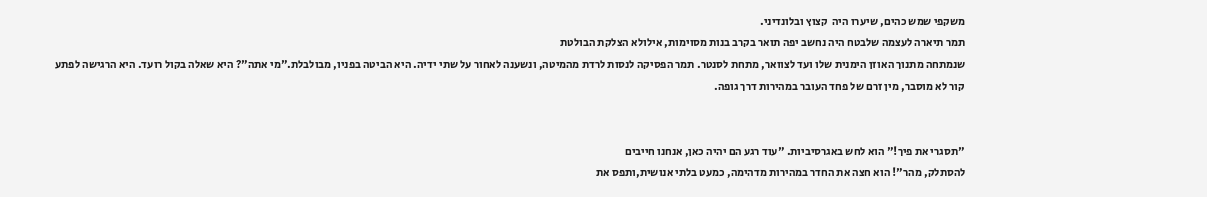משקפי שמש כהים, שיערו היה  קצוץ ובלונדיני.
תמר תיארה לעצמה שלבטח היה נחשב יפה תואר בקרב בנות מסוימות, אילולא הצלקת הבולטת
שנמתחה מתנוך האוזן הימנית שלו ועד לצוואר, מתחת לסנטר. תמר הפסיקה לנסות לרדת מהמיטה, ונשענה לאחור על שתי ידיה. היא הביטה בפניו, מבולבלת."מי אתה"? היא שאלה בקול רועד. היא הרגישה לפתע קור לא מוסבר, מין זרם של פחד העובר במהירות דרך גופה.


"תסגרי את פיך!" הוא לחש באגרסיביות. "עוד רגע הם יהיה כאן, אנחנו חייבים
להסתלק, מהר"! הוא חצה את החדר במהירות מדהימה, כמעט בלתי אנושית,ותפס את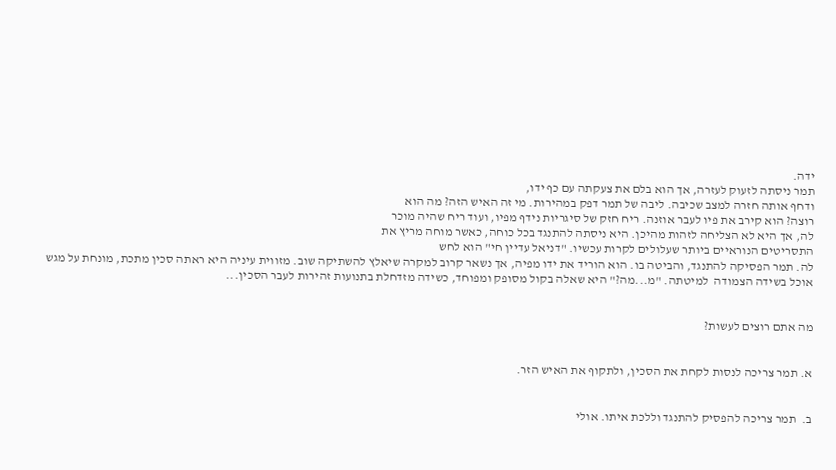ידה.
תמר ניסתה לזעוק לעזרה, אך הוא בלם את צעקתה עם כף ידו,
ודחף אותה חזרה למצב שכיבה. ליבה של תמר דפק במהירות. מי זה האיש הזה? מה הוא
רוצה? הוא קירב את פיו לעבר אוזנה. ריח חזק של סיגריות נידף מפיו, ועוד ריח שהיה מוכר
לה, אך היא לא הצליחה לזהות מהיכן. היא ניסתה להתנגד בכל כוחה, כאשר מוחה מריץ את
התסריטים הנוראיים ביותר שעלולים לקרות עכשיו. "דניאל עדיין חי" הוא לחש
לה. תמר הפסיקה להתנגד, והביטה בו. הוא הוריד את ידו מפיה, אך נשאר קרוב למקרה שיאלץ להשתיקה שוב. מזווית עיניה היא ראתה סכין מתכת, מונחת על מגש אוכל בשידה הצמודה  למיטתה. "מ...מה?" היא שאלה בקול מסופק ומפוחד, כשידה מזדחלת בתנועות זהירות לעבר הסכין...


מה אתם רוצים לעשות?


א. תמר צריכה לנסות לקחת את הסכין, ולתקוף את האיש הזר.


ב.  תמר צריכה להפסיק להתנגד וללכת איתו. אולי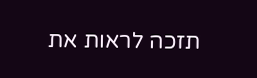תזכה לראות את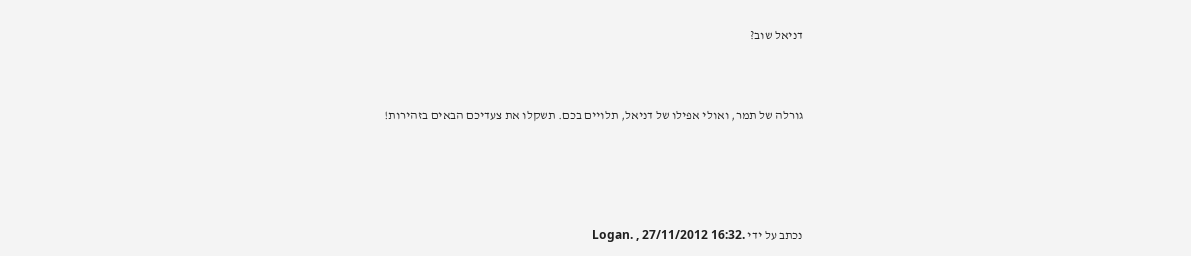דניאל שוב?



גורלה של תמר, ואולי אפילו של דניאל, תלויים בכם. תשקלו את צעדיכם הבאים בזהירות!





נכתב על ידי .Logan. , 27/11/2012 16:32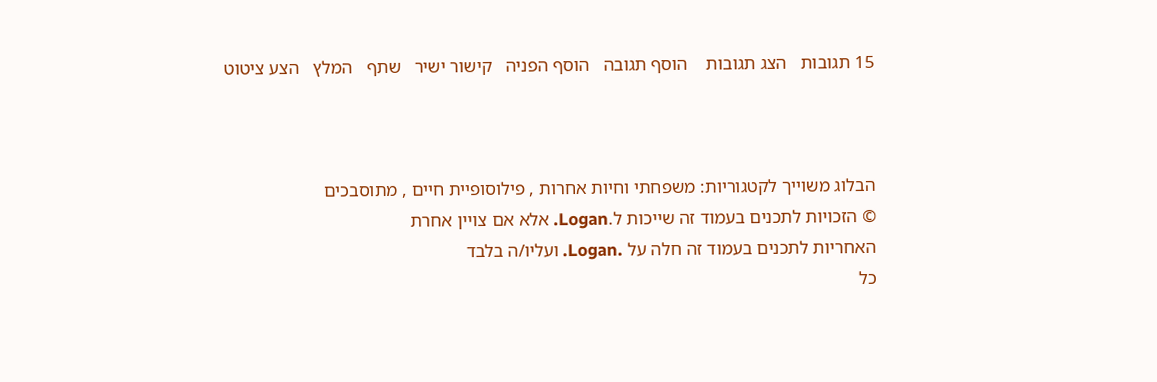15 תגובות   הצג תגובות    הוסף תגובה   הוסף הפניה   קישור ישיר   שתף   המלץ   הצע ציטוט



הבלוג משוייך לקטגוריות: משפחתי וחיות אחרות , פילוסופיית חיים , מתוסבכים
© הזכויות לתכנים בעמוד זה שייכות ל.Logan. אלא אם צויין אחרת
האחריות לתכנים בעמוד זה חלה על .Logan. ועליו/ה בלבד
כל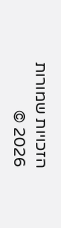הזכויות שמורות 2026 ©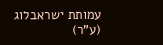עמותת ישראבלוג (ע"ר)